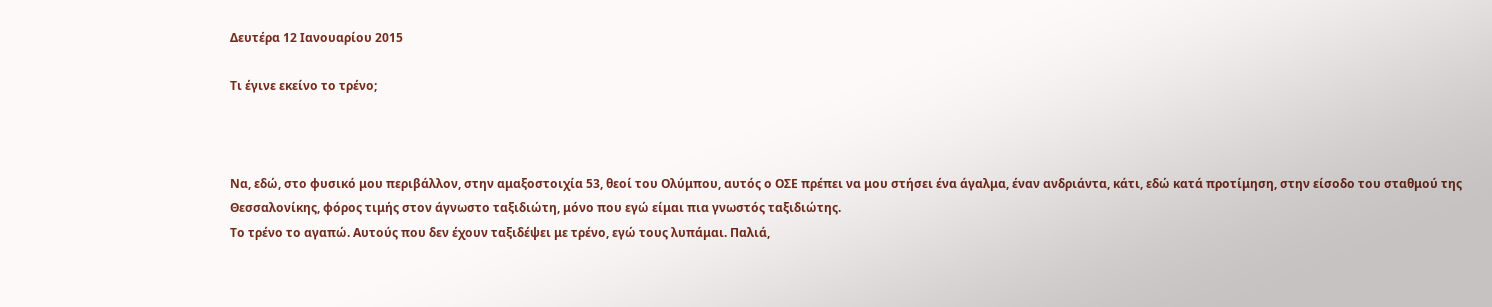Δευτέρα 12 Ιανουαρίου 2015

Τι έγινε εκείνο το τρένο;



Να, εδώ, στο φυσικό μου περιβάλλον, στην αμαξοστοιχία 53, θεοί του Ολύμπου, αυτός ο ΟΣΕ πρέπει να μου στήσει ένα άγαλμα, έναν ανδριάντα, κάτι, εδώ κατά προτίμηση, στην είσοδο του σταθμού της Θεσσαλονίκης, φόρος τιμής στον άγνωστο ταξιδιώτη, μόνο που εγώ είμαι πια γνωστός ταξιδιώτης.
Το τρένο το αγαπώ. Αυτούς που δεν έχουν ταξιδέψει με τρένο, εγώ τους λυπάμαι. Παλιά,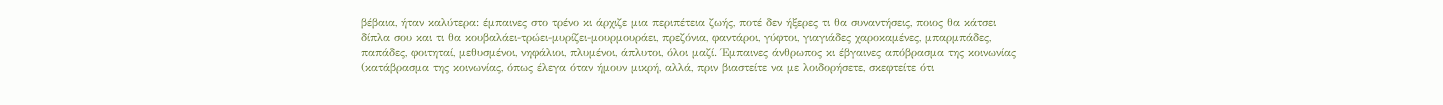βέβαια, ήταν καλύτερα: έμπαινες στο τρένο κι άρχιζε μια περιπέτεια ζωής, ποτέ δεν ήξερες τι θα συναντήσεις, ποιος θα κάτσει δίπλα σου και τι θα κουβαλάει-τρώει-μυρίζει-μουρμουράει, πρεζόνια, φαντάροι, γύφτοι, γιαγιάδες χαροκαμένες, μπαρμπάδες, παπάδες, φοιτηταί, μεθυσμένοι, νηφάλιοι, πλυμένοι, άπλυτοι, όλοι μαζί. Έμπαινες άνθρωπος κι έβγαινες απόβρασμα της κοινωνίας (κατάβρασμα της κοινωνίας, όπως έλεγα όταν ήμουν μικρή, αλλά, πριν βιαστείτε να με λοιδορήσετε, σκεφτείτε ότι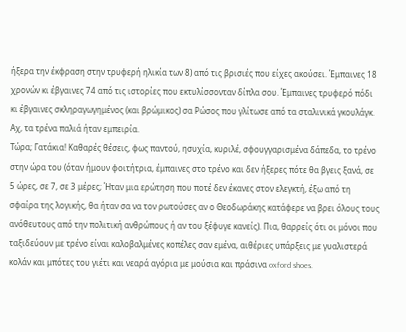ήξερα την έκφραση στην τρυφερή ηλικία των 8) από τις βρισιές που είχες ακούσει. Έμπαινες 18 χρονών κι έβγαινες 74 από τις ιστορίες που εκτυλίσσονταν δίπλα σου. Έμπαινες τρυφερό πόδι κι έβγαινες σκληραγωγημένος (και βρώμικος) σα Ρώσος που γλίτωσε από τα σταλινικά γκουλάγκ. Αχ, τα τρένα παλιά ήταν εμπειρία.
Τώρα; Γατάκια! Καθαρές θέσεις, φως παντού, ησυχία, κυριλέ, σφουγγαρισμένα δάπεδα, το τρένο στην ώρα του (όταν ήμουν φοιτήτρια, έμπαινες στο τρένο και δεν ήξερες πότε θα βγεις ξανά, σε 5 ώρες, σε 7, σε 3 μέρες; Ήταν μια ερώτηση που ποτέ δεν έκανες στον ελεγκτή, έξω από τη σφαίρα της λογικής, θα ήταν σα να τον ρωτούσες αν ο Θεοδωράκης κατάφερε να βρει όλους τους ανόθευτους από την πολιτική ανθρώπους ή αν του ξέφυγε κανείς). Πια, θαρρείς ότι οι μόνοι που ταξιδεύουν με τρένο είναι καλοβαλμένες κοπέλες σαν εμένα, αιθέριες υπάρξεις με γυαλιστερά κολάν και μπότες του γιέτι και νεαρά αγόρια με μούσια και πράσινα oxford shoes.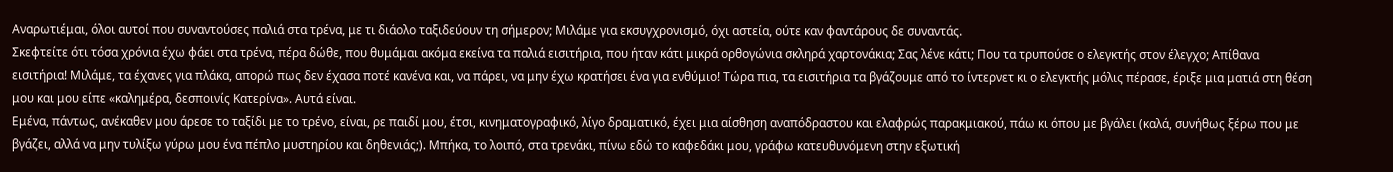Αναρωτιέμαι, όλοι αυτοί που συναντούσες παλιά στα τρένα, με τι διάολο ταξιδεύουν τη σήμερον; Μιλάμε για εκσυγχρονισμό, όχι αστεία, ούτε καν φαντάρους δε συναντάς.
Σκεφτείτε ότι τόσα χρόνια έχω φάει στα τρένα, πέρα δώθε, που θυμάμαι ακόμα εκείνα τα παλιά εισιτήρια, που ήταν κάτι μικρά ορθογώνια σκληρά χαρτονάκια; Σας λένε κάτι; Που τα τρυπούσε ο ελεγκτής στον έλεγχο; Απίθανα εισιτήρια! Μιλάμε, τα έχανες για πλάκα, απορώ πως δεν έχασα ποτέ κανένα και, να πάρει, να μην έχω κρατήσει ένα για ενθύμιο! Τώρα πια, τα εισιτήρια τα βγάζουμε από το ίντερνετ κι ο ελεγκτής μόλις πέρασε, έριξε μια ματιά στη θέση μου και μου είπε «καλημέρα, δεσποινίς Κατερίνα». Αυτά είναι.
Εμένα, πάντως, ανέκαθεν μου άρεσε το ταξίδι με το τρένο, είναι, ρε παιδί μου, έτσι, κινηματογραφικό, λίγο δραματικό, έχει μια αίσθηση αναπόδραστου και ελαφρώς παρακμιακού, πάω κι όπου με βγάλει (καλά, συνήθως ξέρω που με βγάζει, αλλά να μην τυλίξω γύρω μου ένα πέπλο μυστηρίου και δηθενιάς;). Μπήκα, το λοιπό, στα τρενάκι, πίνω εδώ το καφεδάκι μου, γράφω κατευθυνόμενη στην εξωτική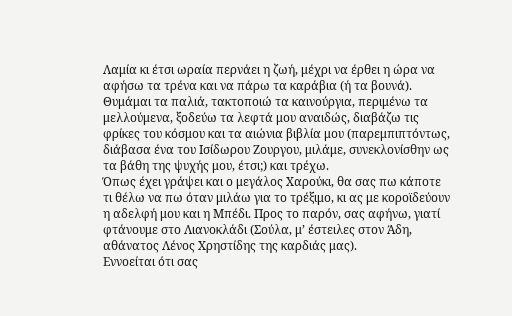Λαμία κι έτσι ωραία περνάει η ζωή, μέχρι να έρθει η ώρα να αφήσω τα τρένα και να πάρω τα καράβια (ή τα βουνά). Θυμάμαι τα παλιά, τακτοποιώ τα καινούργια, περιμένω τα μελλούμενα, ξοδεύω τα λεφτά μου αναιδώς, διαβάζω τις φρίκες του κόσμου και τα αιώνια βιβλία μου (παρεμπιπτόντως, διάβασα ένα του Ισίδωρου Ζουργου, μιλάμε, συνεκλονίσθην ως τα βάθη της ψυχής μου, έτσι;) και τρέχω.
Όπως έχει γράψει και ο μεγάλος Χαρούκι, θα σας πω κάποτε τι θέλω να πω όταν μιλάω για το τρέξιμο, κι ας με κοροϊδεύουν η αδελφή μου και η Μπέδι. Προς το παρόν, σας αφήνω, γιατί φτάνουμε στο Λιανοκλάδι (Σούλα, μ’ έστειλες στον Άδη, αθάνατος Λένος Χρηστίδης της καρδιάς μας).
Εννοείται ότι σας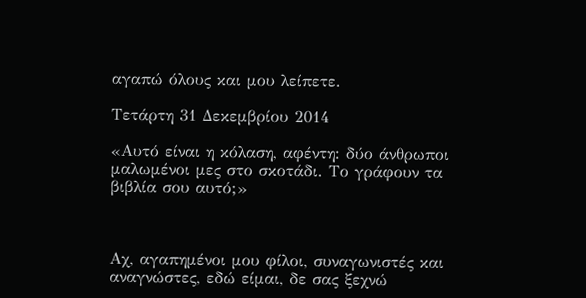αγαπώ όλους και μου λείπετε.

Τετάρτη 31 Δεκεμβρίου 2014

«Αυτό είναι η κόλαση, αφέντη: δύο άνθρωποι μαλωμένοι μες στο σκοτάδι. Το γράφουν τα βιβλία σου αυτό;»



Αχ, αγαπημένοι μου φίλοι, συναγωνιστές και αναγνώστες, εδώ είμαι, δε σας ξεχνώ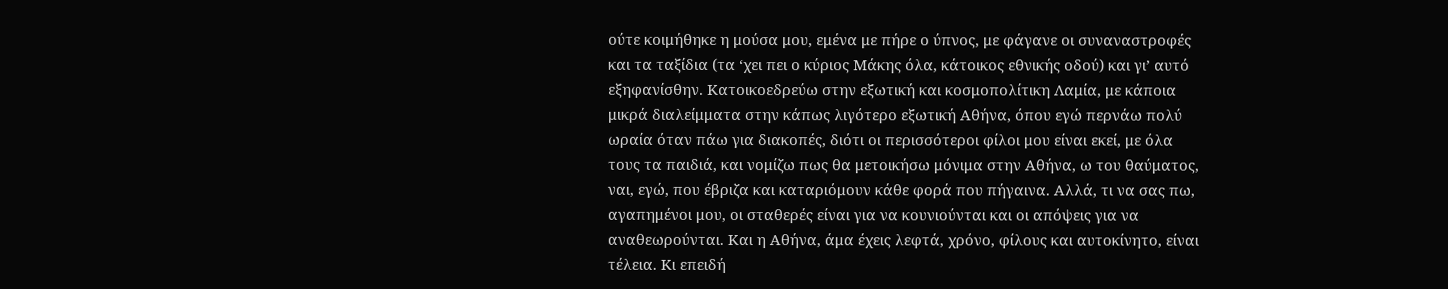ούτε κοιμήθηκε η μούσα μου, εμένα με πήρε ο ύπνος, με φάγανε οι συναναστροφές και τα ταξίδια (τα ‘χει πει ο κύριος Μάκης όλα, κάτοικος εθνικής οδού) και γι’ αυτό εξηφανίσθην. Κατοικοεδρεύω στην εξωτική και κοσμοπολίτικη Λαμία, με κάποια μικρά διαλείμματα στην κάπως λιγότερο εξωτική Αθήνα, όπου εγώ περνάω πολύ ωραία όταν πάω για διακοπές, διότι οι περισσότεροι φίλοι μου είναι εκεί, με όλα τους τα παιδιά, και νομίζω πως θα μετοικήσω μόνιμα στην Αθήνα, ω του θαύματος, ναι, εγώ, που έβριζα και καταριόμουν κάθε φορά που πήγαινα. Αλλά, τι να σας πω, αγαπημένοι μου, οι σταθερές είναι για να κουνιούνται και οι απόψεις για να αναθεωρούνται. Και η Αθήνα, άμα έχεις λεφτά, χρόνο, φίλους και αυτοκίνητο, είναι τέλεια. Κι επειδή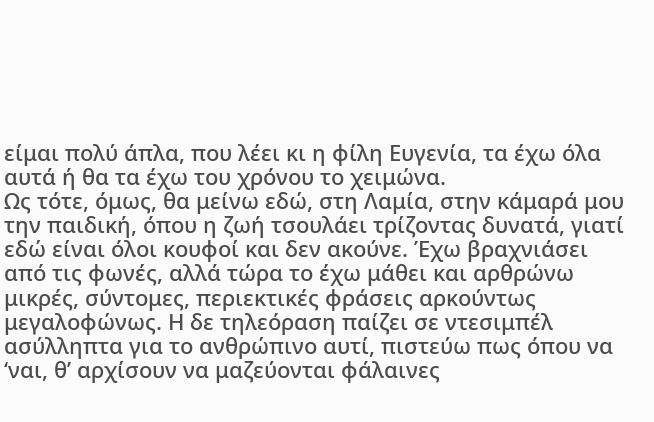είμαι πολύ άπλα, που λέει κι η φίλη Ευγενία, τα έχω όλα αυτά ή θα τα έχω του χρόνου το χειμώνα.
Ως τότε, όμως, θα μείνω εδώ, στη Λαμία, στην κάμαρά μου την παιδική, όπου η ζωή τσουλάει τρίζοντας δυνατά, γιατί εδώ είναι όλοι κουφοί και δεν ακούνε. Έχω βραχνιάσει από τις φωνές, αλλά τώρα το έχω μάθει και αρθρώνω μικρές, σύντομες, περιεκτικές φράσεις αρκούντως μεγαλοφώνως. Η δε τηλεόραση παίζει σε ντεσιμπέλ ασύλληπτα για το ανθρώπινο αυτί, πιστεύω πως όπου να ‘ναι, θ’ αρχίσουν να μαζεύονται φάλαινες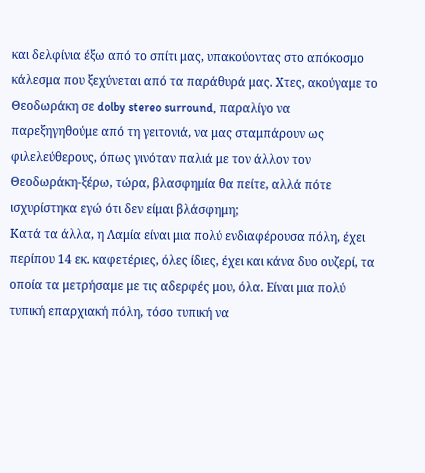και δελφίνια έξω από το σπίτι μας, υπακούοντας στο απόκοσμο κάλεσμα που ξεχύνεται από τα παράθυρά μας. Χτες, ακούγαμε το Θεοδωράκη σε dolby stereo surround, παραλίγο να παρεξηγηθούμε από τη γειτονιά, να μας σταμπάρουν ως φιλελεύθερους, όπως γινόταν παλιά με τον άλλον τον Θεοδωράκη-ξέρω, τώρα, βλασφημία θα πείτε, αλλά πότε ισχυρίστηκα εγώ ότι δεν είμαι βλάσφημη;
Κατά τα άλλα, η Λαμία είναι μια πολύ ενδιαφέρουσα πόλη, έχει περίπου 14 εκ. καφετέριες, όλες ίδιες, έχει και κάνα δυο ουζερί, τα οποία τα μετρήσαμε με τις αδερφές μου, όλα. Είναι μια πολύ τυπική επαρχιακή πόλη, τόσο τυπική να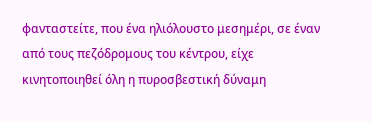φανταστείτε, που ένα ηλιόλουστο μεσημέρι, σε έναν από τους πεζόδρομους του κέντρου, είχε κινητοποιηθεί όλη η πυροσβεστική δύναμη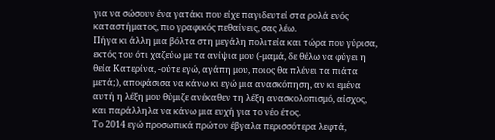για να σώσουν ένα γατάκι που είχε παγιδευτεί στα ρολά ενός καταστήματος, πιο γραφικός πεθαίνεις, σας λέω.
Πήγα κι άλλη μια βόλτα στη μεγάλη πολιτεία και τώρα που γύρισα, εκτός του ότι χαζεύω με τα ανίψια μου (-μαμά, δε θέλω να φύγει η θεία Κατερίνα, -ούτε εγώ, αγάπη μου, ποιος θα πλένει τα πιάτα μετά;), αποφάσισα να κάνω κι εγώ μια ανασκόπηση, αν κι εμένα αυτή η λέξη μου θύμιζε ανέκαθεν τη λέξη ανασκολοπισμό, αίσχος, και παράλληλα να κάνω μια ευχή για το νέο έτος.
Το 2014 εγώ προσωπικά πρώτον έβγαλα περισσότερα λεφτά,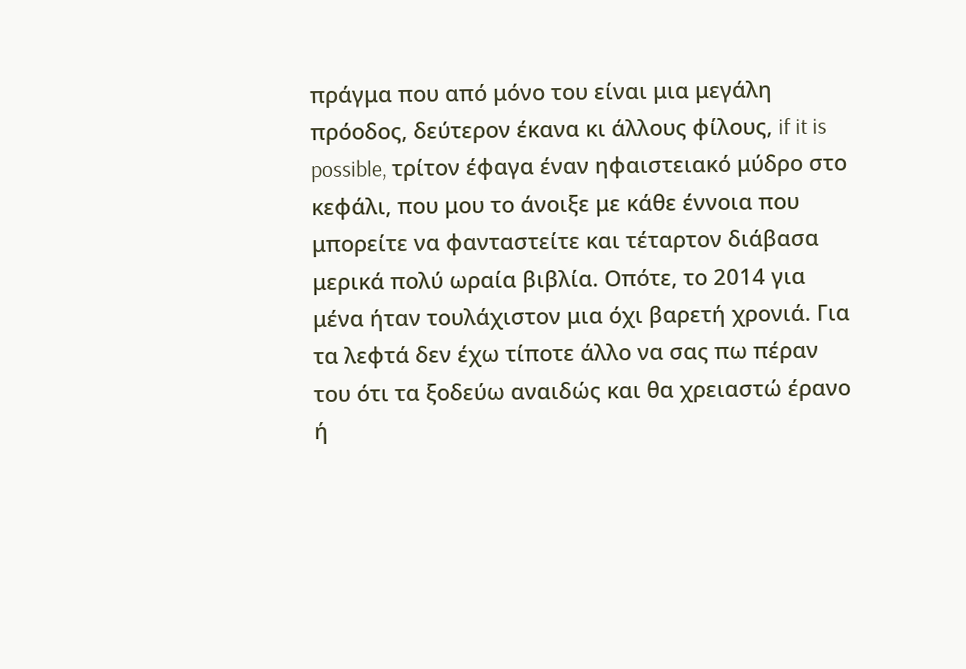πράγμα που από μόνο του είναι μια μεγάλη πρόοδος, δεύτερον έκανα κι άλλους φίλους, if it is possible, τρίτον έφαγα έναν ηφαιστειακό μύδρο στο κεφάλι, που μου το άνοιξε με κάθε έννοια που μπορείτε να φανταστείτε και τέταρτον διάβασα μερικά πολύ ωραία βιβλία. Οπότε, το 2014 για μένα ήταν τουλάχιστον μια όχι βαρετή χρονιά. Για τα λεφτά δεν έχω τίποτε άλλο να σας πω πέραν του ότι τα ξοδεύω αναιδώς και θα χρειαστώ έρανο ή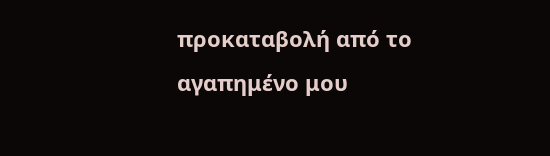προκαταβολή από το αγαπημένο μου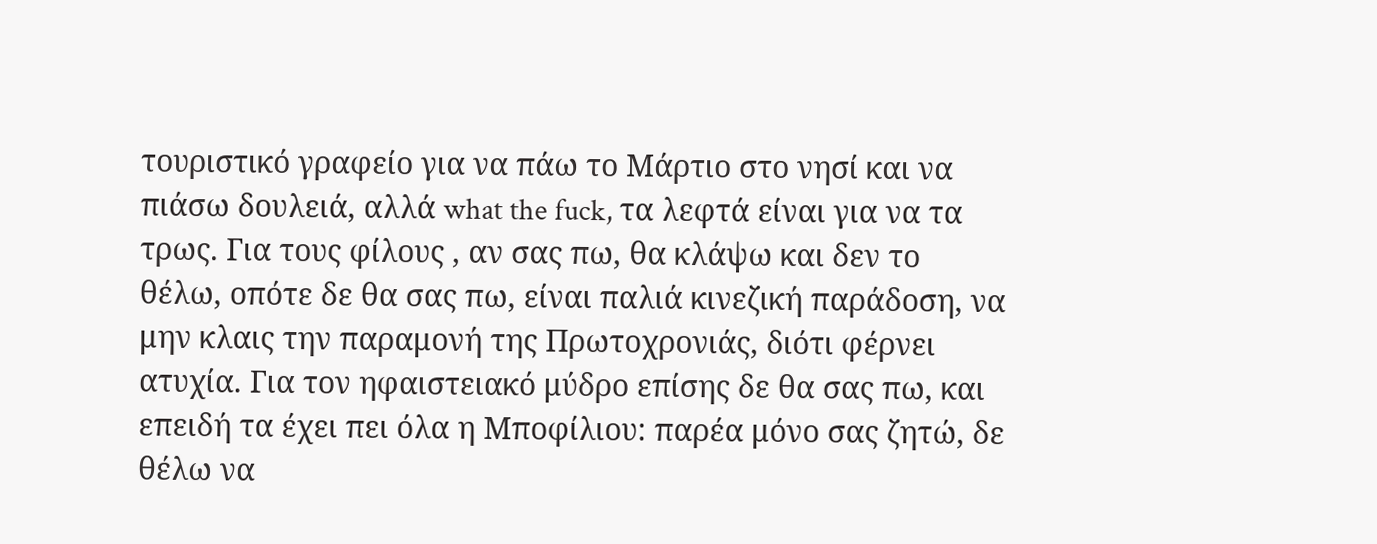τουριστικό γραφείο για να πάω το Μάρτιο στο νησί και να πιάσω δουλειά, αλλά what the fuck, τα λεφτά είναι για να τα τρως. Για τους φίλους , αν σας πω, θα κλάψω και δεν το θέλω, οπότε δε θα σας πω, είναι παλιά κινεζική παράδοση, να μην κλαις την παραμονή της Πρωτοχρονιάς, διότι φέρνει ατυχία. Για τον ηφαιστειακό μύδρο επίσης δε θα σας πω, και επειδή τα έχει πει όλα η Μποφίλιου: παρέα μόνο σας ζητώ, δε θέλω να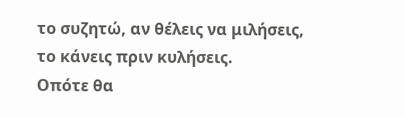το συζητώ, αν θέλεις να μιλήσεις, το κάνεις πριν κυλήσεις.
Οπότε θα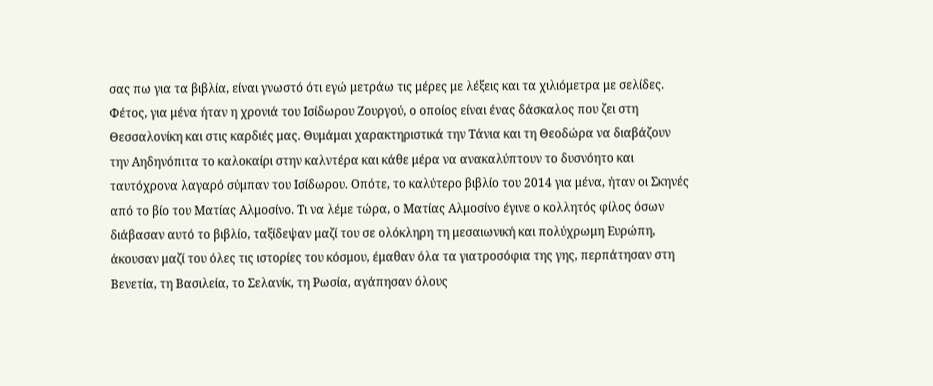σας πω για τα βιβλία, είναι γνωστό ότι εγώ μετράω τις μέρες με λέξεις και τα χιλιόμετρα με σελίδες. Φέτος, για μένα ήταν η χρονιά του Ισίδωρου Ζουργού, ο οποίος είναι ένας δάσκαλος που ζει στη Θεσσαλονίκη και στις καρδιές μας. Θυμάμαι χαρακτηριστικά την Τάνια και τη Θεοδώρα να διαβάζουν την Αηδηνόπιτα το καλοκαίρι στην καλντέρα και κάθε μέρα να ανακαλύπτουν το δυσνόητο και ταυτόχρονα λαγαρό σύμπαν του Ισίδωρου. Οπότε, το καλύτερο βιβλίο του 2014 για μένα, ήταν οι Σκηνές από το βίο του Ματίας Αλμοσίνο. Τι να λέμε τώρα, ο Ματίας Αλμοσίνο έγινε ο κολλητός φίλος όσων διάβασαν αυτό το βιβλίο, ταξίδεψαν μαζί του σε ολόκληρη τη μεσαιωνική και πολύχρωμη Ευρώπη, άκουσαν μαζί του όλες τις ιστορίες του κόσμου, έμαθαν όλα τα γιατροσόφια της γης, περπάτησαν στη Βενετία, τη Βασιλεία, το Σελανίκ, τη Ρωσία, αγάπησαν όλους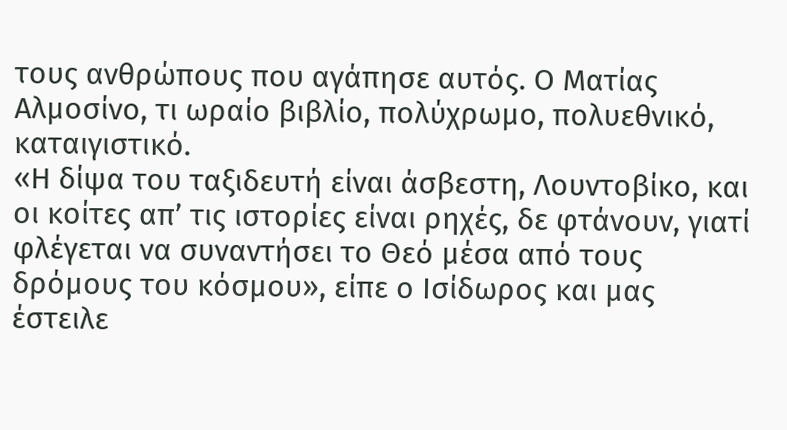τους ανθρώπους που αγάπησε αυτός. Ο Ματίας Αλμοσίνο, τι ωραίο βιβλίο, πολύχρωμο, πολυεθνικό, καταιγιστικό.
«Η δίψα του ταξιδευτή είναι άσβεστη, Λουντοβίκο, και οι κοίτες απ’ τις ιστορίες είναι ρηχές, δε φτάνουν, γιατί φλέγεται να συναντήσει το Θεό μέσα από τους δρόμους του κόσμου», είπε ο Ισίδωρος και μας έστειλε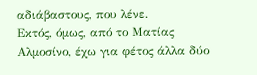αδιάβαστους, που λένε.
Εκτός, όμως, από το Ματίας Αλμοσίνο, έχω για φέτος άλλα δύο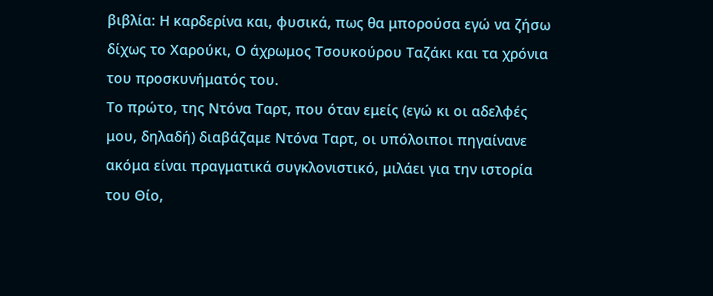βιβλία: Η καρδερίνα και, φυσικά, πως θα μπορούσα εγώ να ζήσω δίχως το Χαρούκι, Ο άχρωμος Τσουκούρου Ταζάκι και τα χρόνια του προσκυνήματός του.
Το πρώτο, της Ντόνα Ταρτ, που όταν εμείς (εγώ κι οι αδελφές μου, δηλαδή) διαβάζαμε Ντόνα Ταρτ, οι υπόλοιποι πηγαίνανε ακόμα είναι πραγματικά συγκλονιστικό, μιλάει για την ιστορία του Θίο,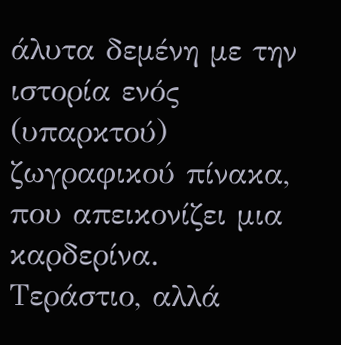άλυτα δεμένη με την ιστορία ενός (υπαρκτού) ζωγραφικού πίνακα, που απεικονίζει μια καρδερίνα. Τεράστιο, αλλά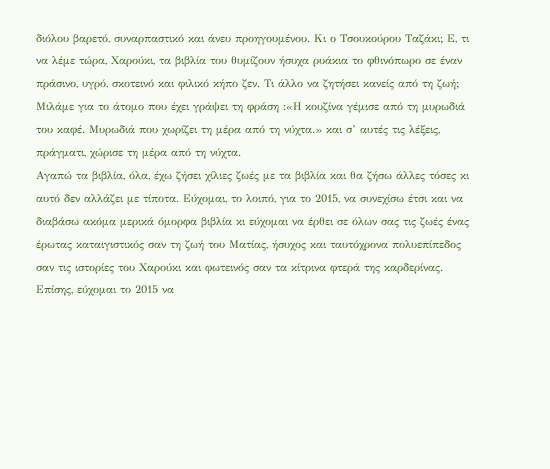διόλου βαρετό, συναρπαστικό και άνευ προηγουμένου. Κι ο Τσουκούρου Ταζάκι; Ε, τι να λέμε τώρα, Χαρούκι, τα βιβλία του θυμίζουν ήσυχα ρυάκια το φθινόπωρο σε έναν πράσινο, υγρό, σκοτεινό και φιλικό κήπο ζεν. Τι άλλο να ζητήσει κανείς από τη ζωή;
Μιλάμε για το άτομο που έχει γράψει τη φράση :«Η κουζίνα γέμισε από τη μυρωδιά του καφέ. Μυρωδιά που χωρίζει τη μέρα από τη νύχτα.» και σ’ αυτές τις λέξεις, πράγματι, χώρισε τη μέρα από τη νύχτα.
Αγαπώ τα βιβλία, όλα, έχω ζήσει χίλιες ζωές με τα βιβλία και θα ζήσω άλλες τόσες κι αυτό δεν αλλάζει με τίποτα. Εύχομαι, το λοιπό, για το 2015, να συνεχίσω έτσι και να διαβάσω ακόμα μερικά όμορφα βιβλία κι εύχομαι να έρθει σε όλων σας τις ζωές ένας έρωτας καταιγιστικός σαν τη ζωή του Ματίας, ήσυχος και ταυτόχρονα πολυεπίπεδος σαν τις ιστορίες του Χαρούκι και φωτεινός σαν τα κίτρινα φτερά της καρδερίνας. Επίσης, εύχομαι το 2015 να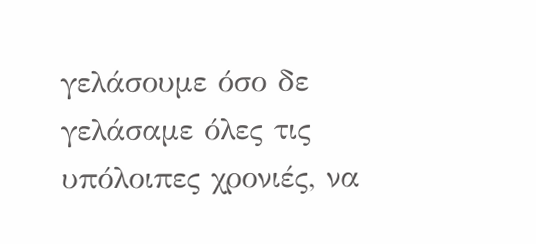γελάσουμε όσο δε γελάσαμε όλες τις υπόλοιπες χρονιές, να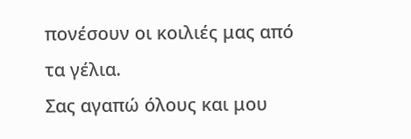πονέσουν οι κοιλιές μας από τα γέλια.
Σας αγαπώ όλους και μου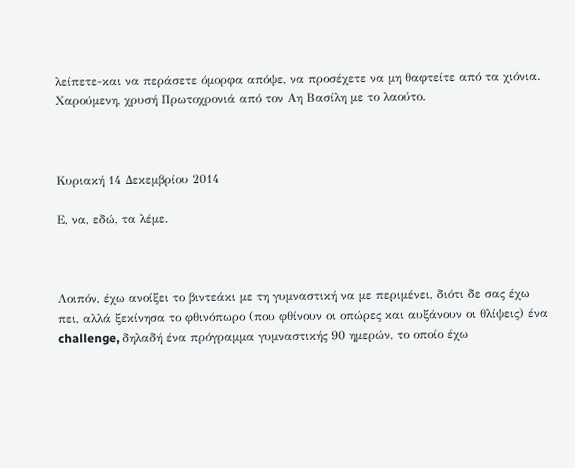λείπετε-και να περάσετε όμορφα απόψε, να προσέχετε να μη θαφτείτε από τα χιόνια. Χαρούμενη, χρυσή Πρωτοχρονιά από τον Αη Βασίλη με το λαούτο.



Κυριακή 14 Δεκεμβρίου 2014

Ε, να, εδώ, τα λέμε.



Λοιπόν, έχω ανοίξει το βιντεάκι με τη γυμναστική να με περιμένει, διότι δε σας έχω πει, αλλά ξεκίνησα το φθινόπωρο (που φθίνουν οι οπώρες και αυξάνουν οι θλίψεις) ένα challenge, δηλαδή ένα πρόγραμμα γυμναστικής 90 ημερών, το οποίο έχω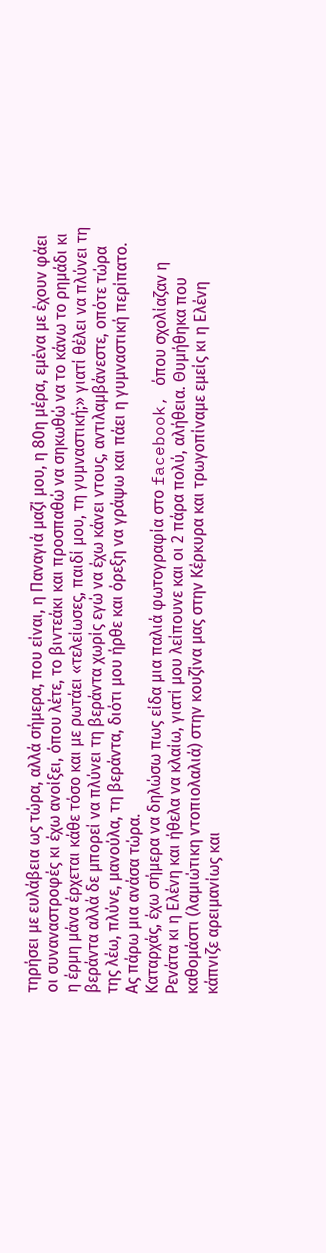τηρήσει με ευλάβεια ως τώρα, αλλά σήμερα, που είναι, η Παναγιά μαζί μου, η 80η μέρα, εμένα με έχουν φάει οι συναναστροφές κι έχω ανοίξει, όπου λέτε, το βιντεάκι και προσπαθώ να σηκωθώ να το κάνω το ρημάδι κι η έρμη μάνα έρχεται κάθε τόσο και με ρωτάει «τελείωσες, παιδί μου, τη γυμναστική;» γιατί θέλει να πλύνει τη βεράντα αλλά δε μπορεί να πλύνει τη βεράντα χωρίς εγώ να έχω κάνει ντους, αντιλαμβάνεστε, οπότε τώρα της λέω, πλύνε, μανούλα, τη βεράντα, διότι μου ήρθε και όρεξη να γράψω και πάει η γυμναστική περίπατο. Ας πάρω μια ανάσα τώρα.
Καταρχάς, έχω σήμερα να δηλώσω πως είδα μια παλιά φωτογραφία στο facebook, όπου σχολίαζαν η Ρενάτα κι η Ελένη και ήθελα να κλαίω, γιατί μου λείπουνε και οι 2 πάρα πολύ, αλήθεια. Θυμήθηκα που καθομάστι (λαμιώτικη ντοπιολαλιά) στην κουζίνα μας στην Κέρκυρα και τρωγοπίναμε εμείς κι η Ελένη κάπνιζε αρειμανίως και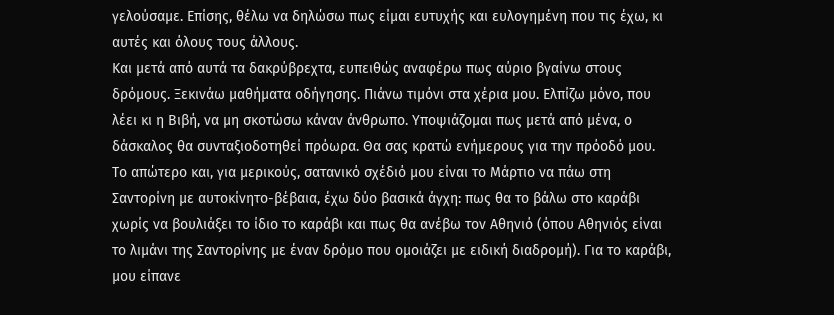γελούσαμε. Επίσης, θέλω να δηλώσω πως είμαι ευτυχής και ευλογημένη που τις έχω, κι αυτές και όλους τους άλλους.
Και μετά από αυτά τα δακρύβρεχτα, ευπειθώς αναφέρω πως αύριο βγαίνω στους δρόμους. Ξεκινάω μαθήματα οδήγησης. Πιάνω τιμόνι στα χέρια μου. Ελπίζω μόνο, που λέει κι η Βιβή, να μη σκοτώσω κάναν άνθρωπο. Υποψιάζομαι πως μετά από μένα, ο δάσκαλος θα συνταξιοδοτηθεί πρόωρα. Θα σας κρατώ ενήμερους για την πρόοδό μου. Το απώτερο και, για μερικούς, σατανικό σχέδιό μου είναι το Μάρτιο να πάω στη Σαντορίνη με αυτοκίνητο-βέβαια, έχω δύο βασικά άγχη: πως θα το βάλω στο καράβι χωρίς να βουλιάξει το ίδιο το καράβι και πως θα ανέβω τον Αθηνιό (όπου Αθηνιός είναι το λιμάνι της Σαντορίνης με έναν δρόμο που ομοιάζει με ειδική διαδρομή). Για το καράβι, μου είπανε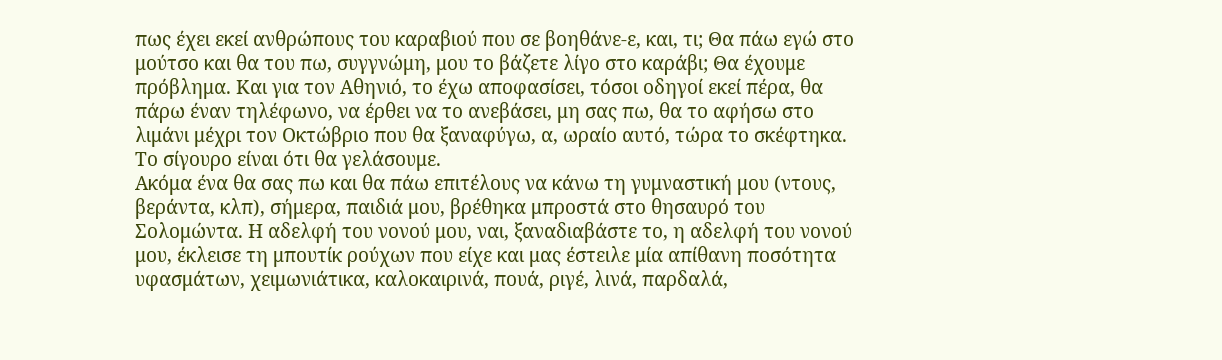πως έχει εκεί ανθρώπους του καραβιού που σε βοηθάνε-ε, και, τι; Θα πάω εγώ στο μούτσο και θα του πω, συγγνώμη, μου το βάζετε λίγο στο καράβι; Θα έχουμε πρόβλημα. Και για τον Αθηνιό, το έχω αποφασίσει, τόσοι οδηγοί εκεί πέρα, θα πάρω έναν τηλέφωνο, να έρθει να το ανεβάσει, μη σας πω, θα το αφήσω στο λιμάνι μέχρι τον Οκτώβριο που θα ξαναφύγω, α, ωραίο αυτό, τώρα το σκέφτηκα. Το σίγουρο είναι ότι θα γελάσουμε.
Ακόμα ένα θα σας πω και θα πάω επιτέλους να κάνω τη γυμναστική μου (ντους, βεράντα, κλπ), σήμερα, παιδιά μου, βρέθηκα μπροστά στο θησαυρό του Σολομώντα. Η αδελφή του νονού μου, ναι, ξαναδιαβάστε το, η αδελφή του νονού μου, έκλεισε τη μπουτίκ ρούχων που είχε και μας έστειλε μία απίθανη ποσότητα υφασμάτων, χειμωνιάτικα, καλοκαιρινά, πουά, ριγέ, λινά, παρδαλά,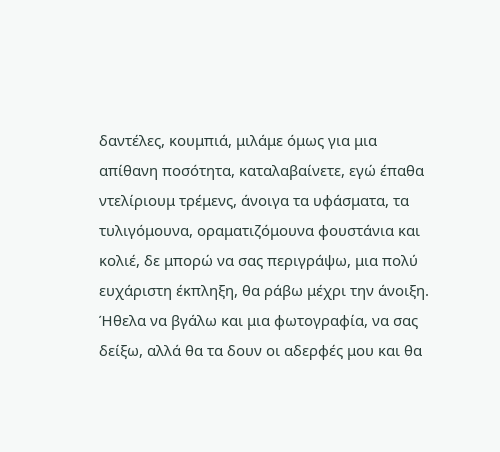δαντέλες, κουμπιά, μιλάμε όμως για μια απίθανη ποσότητα, καταλαβαίνετε, εγώ έπαθα ντελίριουμ τρέμενς, άνοιγα τα υφάσματα, τα τυλιγόμουνα, οραματιζόμουνα φουστάνια και κολιέ, δε μπορώ να σας περιγράψω, μια πολύ ευχάριστη έκπληξη, θα ράβω μέχρι την άνοιξη. Ήθελα να βγάλω και μια φωτογραφία, να σας δείξω, αλλά θα τα δουν οι αδερφές μου και θα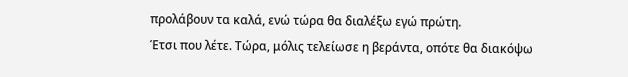προλάβουν τα καλά, ενώ τώρα θα διαλέξω εγώ πρώτη.
Έτσι που λέτε. Τώρα, μόλις τελείωσε η βεράντα, οπότε θα διακόψω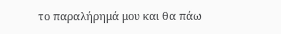το παραλήρημά μου και θα πάω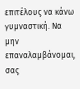επιτέλους να κάνω γυμναστική. Να μην επαναλαμβάνομαι, σας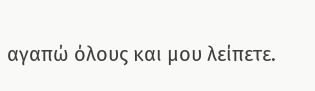αγαπώ όλους και μου λείπετε.